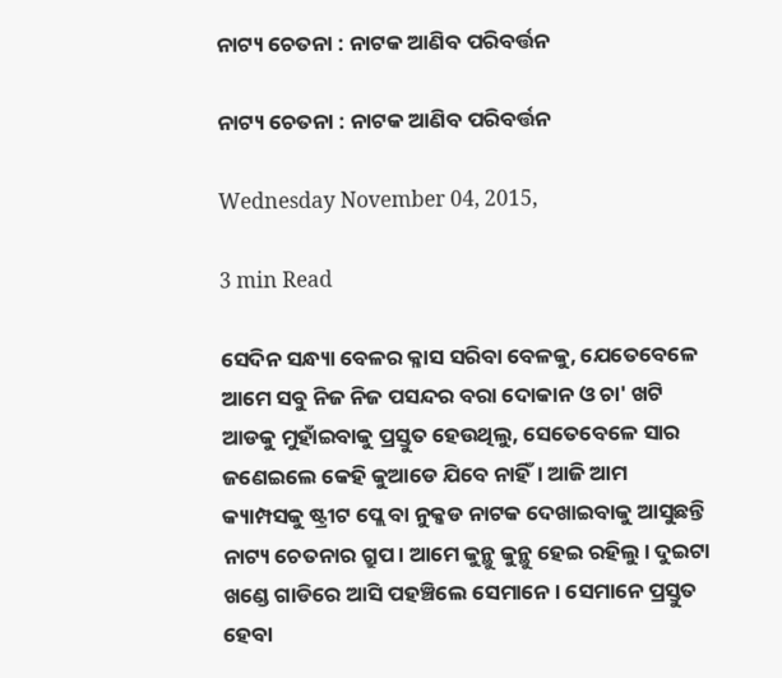ନାଟ୍ୟ ଚେତନା : ନାଟକ ଆଣିବ ପରିବର୍ତ୍ତନ

ନାଟ୍ୟ ଚେତନା : ନାଟକ ଆଣିବ ପରିବର୍ତ୍ତନ

Wednesday November 04, 2015,

3 min Read

ସେଦିନ ସନ୍ଧ୍ୟା ବେଳର କ୍ଳାସ ସରିବା ବେଳକୁ, ଯେତେବେଳେ ଆମେ ସବୁ ନିଜ ନିଜ ପସନ୍ଦର ବରା ଦୋକାନ ଓ ଚା' ଖଟି ଆଡକୁ ମୁହାଁଇବାକୁ ପ୍ରସ୍ତୁତ ହେଉଥିଲୁ, ସେତେବେଳେ ସାର ଜଣେଇଲେ କେହି କୁଆଡେ ଯିବେ ନାହିଁ। ଆଜି ଆମ କ୍ୟାମ୍ପସକୁ ଷ୍ଟ୍ରୀଟ ପ୍ଲେ ବା ନୁକ୍କଡ ନାଟକ ଦେଖାଇବାକୁ ଆସୁଛନ୍ତି ନାଟ୍ୟ ଚେତନାର ଗ୍ରୁପ। ଆମେ କୁନ୍ଥୁ କୁନ୍ଥୁ ହେଇ ରହିଲୁ। ଦୁଇଟା ଖଣ୍ଡେ ଗାଡିରେ ଆସି ପହଞ୍ଚିଲେ ସେମାନେ। ସେମାନେ ପ୍ରସ୍ତୁତ ହେବା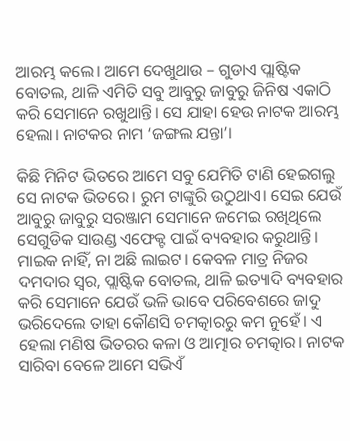ଆରମ୍ଭ କଲେ। ଆମେ ଦେଖୁଥାଉ – ଗୁଡାଏ ପ୍ଲାଷ୍ଟିକ ବୋତଲ, ଥାଳି ଏମିତି ସବୁ ଆବୁରୁ ଜାବୁରୁ ଜିନିଷ ଏକାଠି କରି ସେମାନେ ରଖୁଥାନ୍ତି। ସେ ଯାହା ହେଉ ନାଟକ ଆରମ୍ଭ ହେଲା। ନାଟକର ନାମ ‘ଜଙ୍ଗଲ ଯନ୍ତା’।

କିଛି ମିନିଟ ଭିତରେ ଆମେ ସବୁ ଯେମିତି ଟାଣି ହେଇଗଲୁ ସେ ନାଟକ ଭିତରେ। ରୁମ ଟାଙ୍କୁରି ଉଠୁଥାଏ। ସେଇ ଯେଉଁ ଆବୁରୁ ଜାବୁରୁ ସରଞ୍ଜାମ ସେମାନେ ଜମେଇ ରଖିଥିଲେ ସେଗୁଡିକ ସାଉଣ୍ଡ ଏଫେକ୍ଟ ପାଇଁ ବ୍ୟବହାର କରୁଥାନ୍ତି। ମାଇକ ନାହିଁ, ନା ଅଛି ଲାଇଟ। କେବଳ ମାତ୍ର ନିଜର ଦମଦାର ସ୍ଵର, ପ୍ଲାଷ୍ଟିକ ବୋତଲ, ଥାଳି ଇତ୍ୟାଦି ବ୍ୟବହାର କରି ସେମାନେ ଯେଉଁ ଭଳି ଭାବେ ପରିବେଶରେ ଜାଦୁ ଭରିଦେଲେ ତାହା କୌଣସି ଚମତ୍କାରରୁ କମ ନୁହେଁ। ଏ ହେଲା ମଣିଷ ଭିତରର କଳା ଓ ଆତ୍ମାର ଚମତ୍କାର। ନାଟକ ସାରିବା ବେଳେ ଆମେ ସଭିଏଁ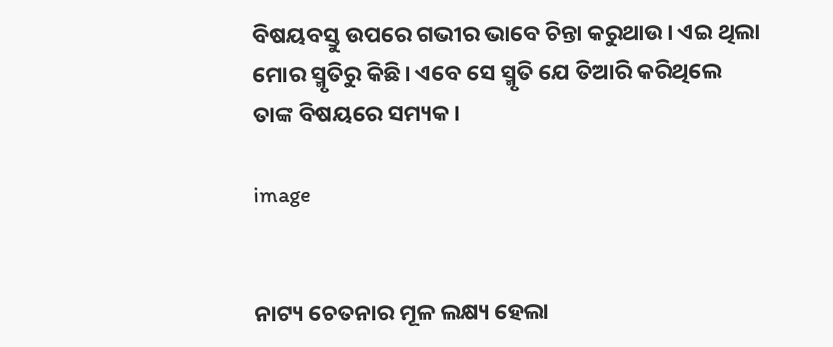ବିଷୟବସ୍ତୁ ଉପରେ ଗଭୀର ଭାବେ ଚିନ୍ତା କରୁଥାଉ। ଏଇ ଥିଲା ମୋର ସ୍ମୃତିରୁ କିଛି। ଏବେ ସେ ସ୍ମୃତି ଯେ ତିଆରି କରିଥିଲେ ତାଙ୍କ ବିଷୟରେ ସମ୍ୟକ।

image


ନାଟ୍ୟ ଚେତନାର ମୂଳ ଲକ୍ଷ୍ୟ ହେଲା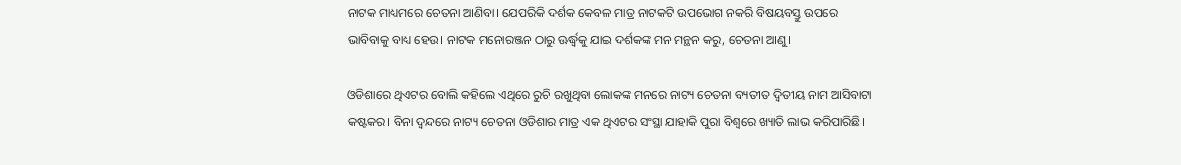ନାଟକ ମାଧ୍ୟମରେ ଚେତନା ଆଣିବା। ଯେପରିକି ଦର୍ଶକ କେବଳ ମାତ୍ର ନାଟକଟି ଉପଭୋଗ ନକରି ବିଷୟବସ୍ତୁ ଉପରେ ଭାବିବାକୁ ବାଧ୍ୟ ହେଉ। ନାଟକ ମନୋରଞ୍ଜନ ଠାରୁ ଊର୍ଦ୍ଧ୍ଵକୁ ଯାଇ ଦର୍ଶକଙ୍କ ମନ ମନ୍ଥନ କରୁ, ଚେତନା ଆଣୁ।

ଓଡିଶାରେ ଥିଏଟର ବୋଲି କହିଲେ ଏଥିରେ ରୁଚି ରଖୁଥିବା ଲୋକଙ୍କ ମନରେ ନାଟ୍ୟ ଚେତନା ବ୍ୟତୀତ ଦ୍ଵିତୀୟ ନାମ ଆସିବାଟା କଷ୍ଟକର। ବିନା ଦ୍ଵନ୍ଦରେ ନାଟ୍ୟ ଚେତନା ଓଡିଶାର ମାତ୍ର ଏକ ଥିଏଟର ସଂସ୍ଥା ଯାହାକି ପୁରା ବିଶ୍ଵରେ ଖ୍ୟାତି ଲାଭ କରିପାରିଛି।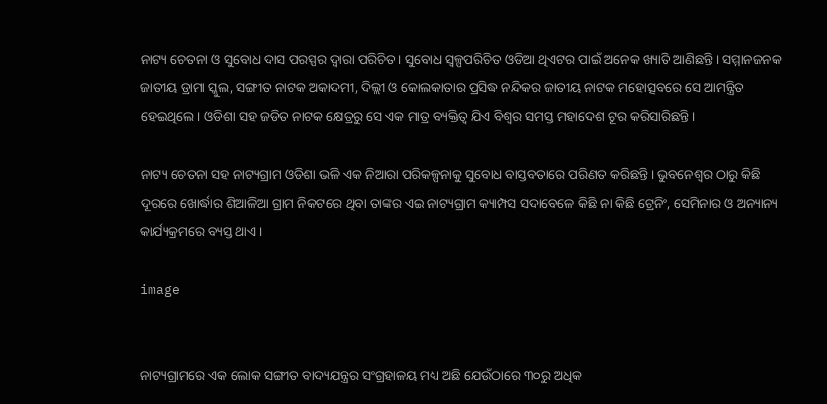ନାଟ୍ୟ ଚେତନା ଓ ସୁବୋଧ ଦାସ ପରସ୍ପର ଦ୍ଵାରା ପରିଚିତ। ସୁବୋଧ ସ୍ୱଳ୍ପପରିଚିତ ଓଡିଆ ଥିଏଟର ପାଇଁ ଅନେକ ଖ୍ୟାତି ଆଣିଛନ୍ତି। ସମ୍ମାନଜନକ ଜାତୀୟ ଡ୍ରାମା ସ୍କୁଲ, ସଙ୍ଗୀତ ନାଟକ ଅକାଦମୀ, ଦିଲ୍ଲୀ ଓ କୋଲକାତାର ପ୍ରସିଦ୍ଧ ନନ୍ଦିକର ଜାତୀୟ ନାଟକ ମହୋତ୍ସବରେ ସେ ଆମନ୍ତ୍ରିତ ହେଇଥିଲେ। ଓଡିଶା ସହ ଜଡିତ ନାଟକ କ୍ଷେତ୍ରରୁ ସେ ଏକ ମାତ୍ର ବ୍ୟକ୍ତିତ୍ଵ ଯିଏ ବିଶ୍ଵର ସମସ୍ତ ମହାଦେଶ ଟୂର କରିସାରିଛନ୍ତି।

ନାଟ୍ୟ ଚେତନା ସହ ନାଟ୍ୟଗ୍ରାମ ଓଡିଶା ଭଳି ଏକ ନିଆରା ପରିକଳ୍ପନାକୁ ସୁବୋଧ ବାସ୍ତବତାରେ ପରିଣତ କରିଛନ୍ତି। ଭୁବନେଶ୍ଵର ଠାରୁ କିଛି ଦୂରରେ ଖୋର୍ଦ୍ଧାର ଶିଆଳିଆ ଗ୍ରାମ ନିକଟରେ ଥିବା ତାଙ୍କର ଏଇ ନାଟ୍ୟଗ୍ରାମ କ୍ୟାମ୍ପସ ସଦାବେଳେ କିଛି ନା କିଛି ଟ୍ରେନିଂ, ସେମିନାର ଓ ଅନ୍ୟାନ୍ୟ କାର୍ଯ୍ୟକ୍ରମରେ ବ୍ୟସ୍ତ ଥାଏ।

image


ନାଟ୍ୟଗ୍ରାମରେ ଏକ ଲୋକ ସଙ୍ଗୀତ ବାଦ୍ୟଯନ୍ତ୍ରର ସଂଗ୍ରହାଳୟ ମଧ୍ୟ ଅଛି ଯେଉଁଠାରେ ୩୦ରୁ ଅଧିକ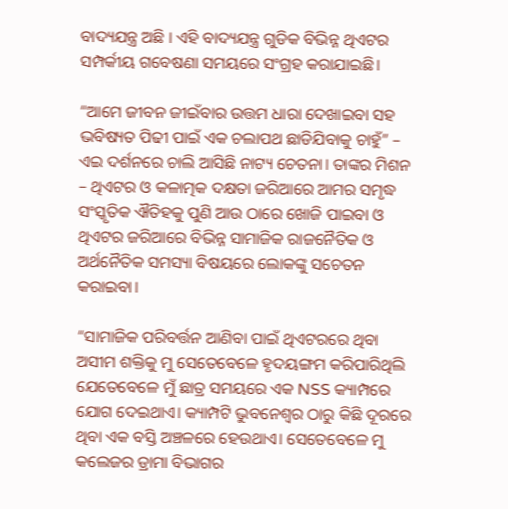ବାଦ୍ୟଯନ୍ତ୍ର ଅଛି । ଏହି ବାଦ୍ୟଯନ୍ତ୍ର ଗୁଡିକ ବିଭିନ୍ନ ଥିଏଟର ସମ୍ପର୍କୀୟ ଗବେଷଣା ସମୟରେ ସଂଗ୍ରହ କରାଯାଇଛି।

“ଆମେ ଜୀବନ ଜୀଇଁବାର ଉତ୍ତମ ଧାରା ଦେଖାଇବା ସହ ଭବିଷ୍ୟତ ପିଢୀ ପାଇଁ ଏକ ଚଲାପଥ ଛାଡିଯିବାକୁ ଚାହୁଁ” – ଏଇ ଦର୍ଶନରେ ଚାଲି ଆସିଛି ନାଟ୍ୟ ଚେତନା। ତାଙ୍କର ମିଶନ – ଥିଏଟର ଓ କଳାତ୍ମକ ଦକ୍ଷତା ଜରିଆରେ ଆମର ସମୃଦ୍ଧ ସଂସ୍କୃତିକ ଐତିହକୁ ପୁଣି ଆଉ ଠାରେ ଖୋଜି ପାଇବା ଓ ଥିଏଟର ଜରିଆରେ ବିଭିନ୍ନ ସାମାଜିକ ରାଜନୈତିକ ଓ ଅର୍ଥନୈତିକ ସମସ୍ୟା ବିଷୟରେ ଲୋକଙ୍କୁ ସଚେତନ କରାଇବା।

“ସାମାଜିକ ପରିବର୍ତ୍ତନ ଆଣିବା ପାଇଁ ଥିଏଟରରେ ଥିବା ଅସୀମ ଶକ୍ତିକୁ ମୁ ସେତେବେଳେ ହୃଦୟଙ୍ଗମ କରିପାରିଥିଲି ଯେତେବେଳେ ମୁଁ ଛାତ୍ର ସମୟରେ ଏକ NSS କ୍ୟାମ୍ପରେ ଯୋଗ ଦେଇଥାଏ। କ୍ୟାମ୍ପଟି ଭୁବନେଶ୍ଵର ଠାରୁ କିଛି ଦୂରରେ ଥିବା ଏକ ବସ୍ତି ଅଞ୍ଚଳରେ ହେଉଥାଏ। ସେତେବେଳେ ମୁ କଲେଜର ଡ୍ରାମା ବିଭାଗର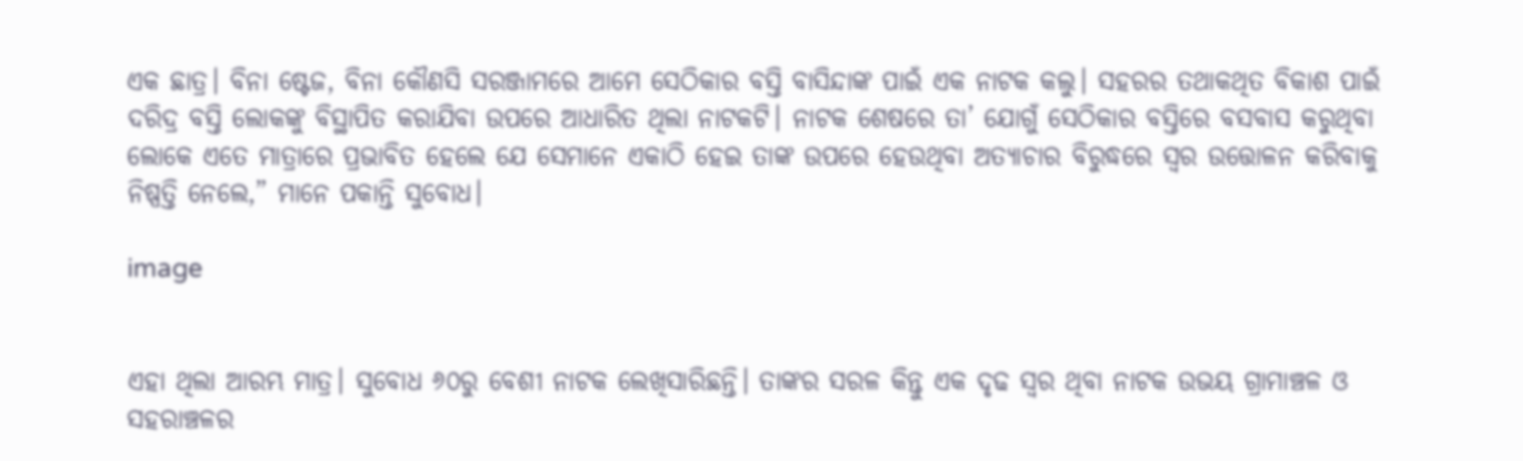ଏକ ଛାତ୍ର। ବିନା ଷ୍ଟେଜ, ବିନା କୌଣସି ସରଞ୍ଜାମରେ ଆମେ ସେଠିକାର ବସ୍ତି ବାସିନ୍ଦାଙ୍କ ପାଇଁ ଏକ ନାଟକ କଲୁ। ସହରର ତଥାକଥିତ ବିକାଶ ପାଇଁ ଦରିଦ୍ର ବସ୍ତି ଲୋକଙ୍କୁ ବିସ୍ଥାପିତ କରାଯିବା ଉପରେ ଆଧାରିତ ଥିଲା ନାଟକଟି। ନାଟକ ଶେଷରେ ତା’ ଯୋଗୁଁ ସେଠିକାର ବସ୍ତିରେ ବସବାସ କରୁଥିବା ଲୋକେ ଏତେ ମାତ୍ରାରେ ପ୍ରଭାବିତ ହେଲେ ଯେ ସେମାନେ ଏକାଠି ହେଇ ତାଙ୍କ ଉପରେ ହେଉଥିବା ଅତ୍ୟାଚାର ବିରୁଦ୍ଧରେ ସ୍ଵର ଉତ୍ତୋଳନ କରିବାକୁ ନିଷ୍ପତ୍ତି ନେଲେ,” ମାନେ ପକାନ୍ତି ସୁବୋଧ।

image


ଏହା ଥିଲା ଆରମ୍ଭ ମାତ୍ର। ସୁବୋଧ ୬୦ରୁ ବେଶୀ ନାଟକ ଲେଖିସାରିଛନ୍ତି। ତାଙ୍କର ସରଳ କିନ୍ତୁ ଏକ ଦୃଢ ସ୍ଵର ଥିବା ନାଟକ ଉଭୟ ଗ୍ରାମାଞ୍ଚଳ ଓ ସହରାଞ୍ଚଳର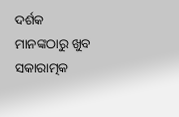ଦର୍ଶକ ମାନଙ୍କଠାରୁ ଖୁବ ସକାରାତ୍ମକ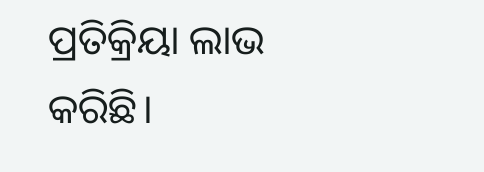ପ୍ରତିକ୍ରିୟା ଲାଭ କରିଛି।